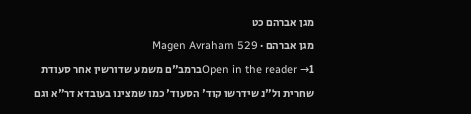מגן אברהם כט
מגן אברהם · Magen Avraham 529
Open in the reader →1ברמב"ם משמע שדורשין אחר סעודת שחרית ול"נ שידרשו קוד' הסעוד' כמו שמצינו בעובדא דר"א וגם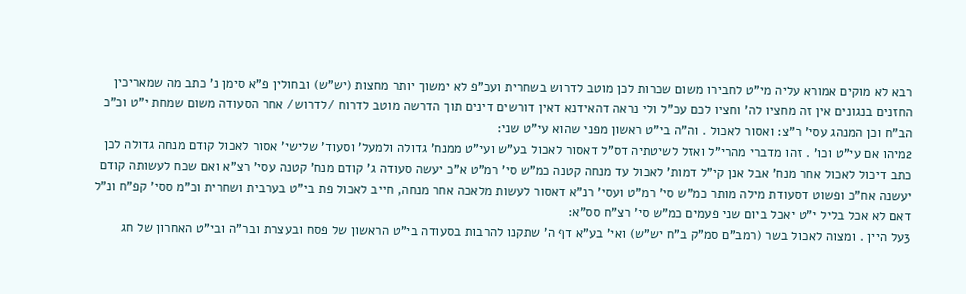רבא לא מוקים אמורא עליה מי"ט לחבירו משום שכרות לכן מוטב לדרוש בשחרית ועכ"פ לא ימשוך יותר מחצות (יש"ש) ובחולין פ"א סימן נ' כתב מה שמאריכין החזנים בנגונים אין זה מחציו לה' וחציו לכם עכ"ל ולי נראה דהאידנא דאין דורשים דינים תוך הדרשה מוטב לדרוח /לדרוש/ אחר הסעודה משום שמחת י"ט וכ"כ הב"ח וכן המנהג עסי' ר"צ: ואסור לאכול . וה"ה בי"ט ראשון מפני שהוא עי"ט שני:
2מיהו אם עי"ט וכו' . זהו מדברי מהרי"ל ואזל לשיטתיה דס"ל דאסור לאכול בע"ש ועי"ט ממנח' גדולה ולמעל' וסעוד' שלישי' אסור לאכול קודם מנחה גדולה לכן כתב דיכול לאכול אחר מנח' אבל אנן קי"ל דמות' לאכול עד מנחה קטנה כמ"ש סי' רמ"ט א"כ יעשה סעודה ג' קודם מנח' קטנה עסי' רצ"א ואם שכח לעשותה קודם יעשנה אח"כ ופשוט דסעודת מילה מותר כמ"ש סי' רמ"ט ועסי' רנ"א דאסור לעשות מלאכה אחר מנחה, חייב לאכול פת בי"ט בערבית ושחרית וכ"מ ססי' קפ"ח ונ"ל דאם לא אכל בליל י"ט יאכל ביום שני פעמים כמ"ש סי' רצ"ח סס"א:
3על היין . ומצוה לאכול בשר (רמב"ם סמ"ק ב"ח יש"ש) ואי' בע"א דף ה' שתקנו להרבות בסעודה בי"ט הראשון של פסח ובעצרת ובר"ה ובי"ט האחרון של חג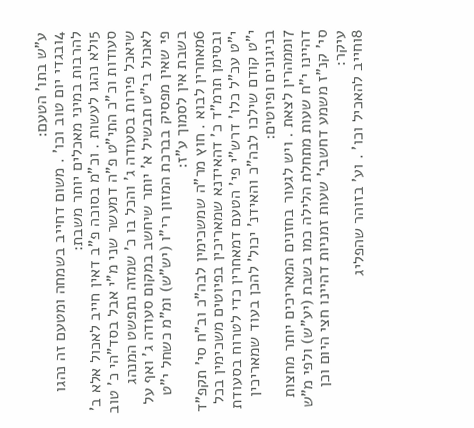ע"ש בתו' הטעם:
4ובגדי יום טוב וכו' . משום דחייב בשמחה ומטעם זה נהגו להרבות במיני מאכלים יותר משבת:
5ולא נהגו לעשות . וכ"מ בסוכה פ"ב דאין חייב לאכול אלא ב' סעודות וכ"כ התי"ט פ"ה דמעשר שני מ"י אבל בסד"הי כ' טוב שיאכל פירות בסעודה ג' והכל בו כ' שמזה נתפשט המנהג לאכול בי"ט תבשיל א' יותר שיחשב במקום סעודה ג' ואף על פי שאין מפסיק בברכת המזון רי"ו (יש"ש) ומ"מ כשחל י"ט בשבת אין לסמוך ע"ז:
6מאחרין לבוא . חוץ מר"ה שמשכימין לבה"כ וב"ח סי' תקפ"ד ובסימן תרמ"ד כ' דהאידנא שמאריכין בפיוטים משכימין בכל י"ט עכ"ל כלו' דרש"י פי' הטעם דמאחרין כדי לטרוח בסעודת י"ט קודם שילכו לבה"כ והאידנ' יכול' להכן בעוד שמאריכין בניגונים ופיוטים:
7וממהרין לצאת . ויש לגעור בחזנים המאריכים יותר מחצות דהיינו י"ח שעות מתחלת הלילה כמו בשבת (יע"ש) ולפי מ"ש סי' קנ"ז משמע דחשבי' שעות זמניות דהיינו חצי היום וכן עיקר:
8וחייב להאכיל וכו' . וע' בזוהר שהפליג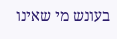בעונש מי שאינו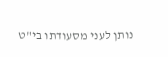נותן לעני מסעודתו בי"ט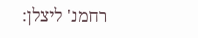רחמנ' ליצלן: